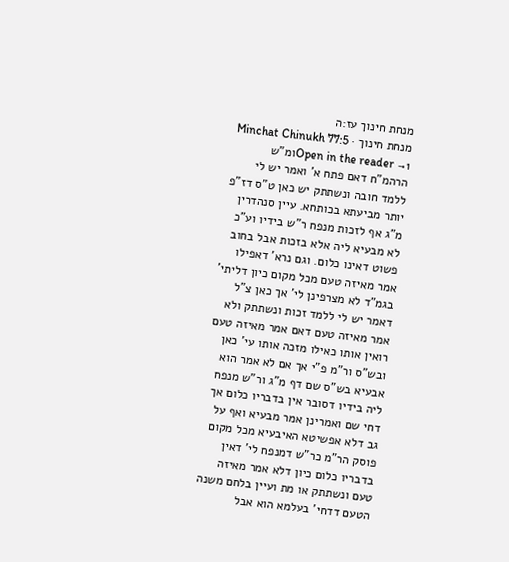מנחת חינוך עז:ה
מנחת חינוך · Minchat Chinukh 77:5
Open in the reader →1ומ"ש הרהמ"ח דאם פתח א' ואמר יש לי ללמד חובה ונשתתק יש כאן ט"ס דז"פ יותר מביעתא בכותחא. עיין סנהדרין מ"ג אף לזכות מנפח ר"ש בידיו וע"כ לא מבעיא ליה אלא בזכות אבל בחוב פשוט דאינו כלום. וגם נרא' דאפילו אמר מאיזה טעם מכל מקום כיון דליתי' בגמ"ד לא מצרפינן לי' אך כאן צ"ל דאמר יש לי ללמד זכות ונשתתק ולא אמר מאיזה טעם דאם אמר מאיזה טעם רואין אותו כאילו מזכה אותו עי' כאן ובש"ס ור"מ פ"י אך אם לא אמר הוא אבעיא בש"ס שם דף מ"ג ור"ש מנפח ליה בידיו דסובר אין בדבריו כלום אך דחי שם ואמרינן אמר מבעיא ואף על גב דלא אפשיטא האיבעיא מכל מקום פוסק הר"מ כר"ש דמנפח לי' דאין בדבריו כלום כיון דלא אמר מאיזה טעם ונשתתק או מת ועיין בלחם משנה הטעם דדחי' בעלמא הוא אבל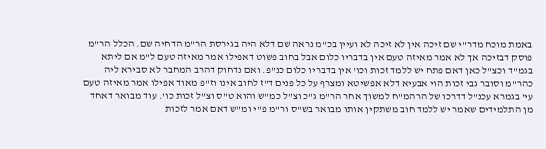באמת מוכח מדר"י שם זיכה אין לא זיכה לא ועיין בכ"מ נראה שם דלא היה בגירסת הר"מ הדחיה שם. הכלל הר"מ פוסק דבזיכה אך לא אמר מאיזה טעם אין בדבריו כלום אבל בחוב פשוט דאפילו אמר מאיזה טעם ל"מ אם ליתא בגמ"ד וכצ"ל כאן דאם פתח יש ללמד זכות וכו' אין בדבריו כלום כנ"פ. ואם נדחוק דהרב המחבר לא סבירא ליה כהר"מ וסובר גבי זכות הוי אבעיא דלא אפשיטא ומצרף על כל פנים ד"ז לחוב אינו וז"פ מאוד אפילו אמר מאיזה טעם עי' בגמרא עכנ"ל דדרכו של הרהמ"ח למשוך אחר הר"מ ג"כ וצ"ל כמ"ש והוא ט"ס וצ"ל זכות כו'. עוד מבואר דאחד מן התלמידים שאמר יש ללמד חוב משתקין אותו מבואר בש"ס ור"מ פ"י ומ"ש דאם אמר לזכות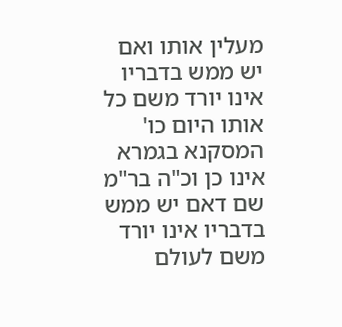מעלין אותו ואם יש ממש בדבריו אינו יורד משם כל אותו היום כו' המסקנא בגמרא אינו כן וכ"ה בר"מ שם דאם יש ממש בדבריו אינו יורד משם לעולם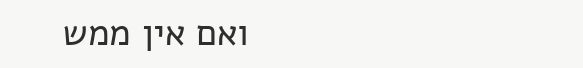ואם אין ממש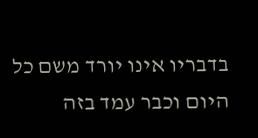בדבריו אינו יורד משם כל היום וכבר עמד בזה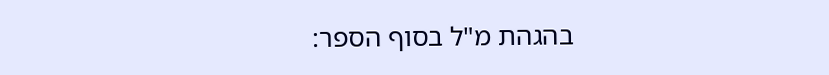בהגהת מ"ל בסוף הספר: